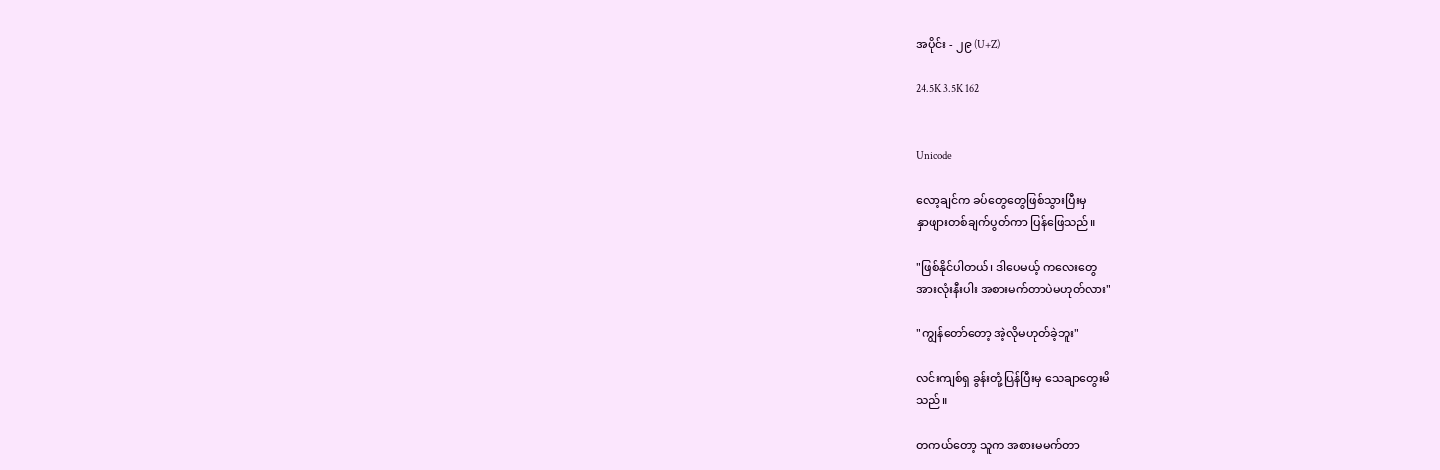အပိုင်း - ၂၉ (U+Z)

24.5K 3.5K 162


Unicode

လော့ချင်က ခပ်တွေတွေဖြစ်သွားပြီးမှ
နှာဖျားတစ်ချက်ပွတ်ကာ ပြန်ဖြေသည်။

"ဖြစ်နိုင်ပါတယ်၊ ဒါပေမယ့် ကလေးတွေ
အားလုံးနီးပါး အစားမက်တာပဲမဟုတ်လား"

"ကျွန်တော်တော့ အဲ့လိုမဟုတ်ခဲ့ဘူး"

လင်းကျစ်ရှ ခွန်းတုံ့ပြန်ပြီးမှ သေချာတွေးမိ
သည်။

တကယ်တော့ သူက အစားမမက်တာ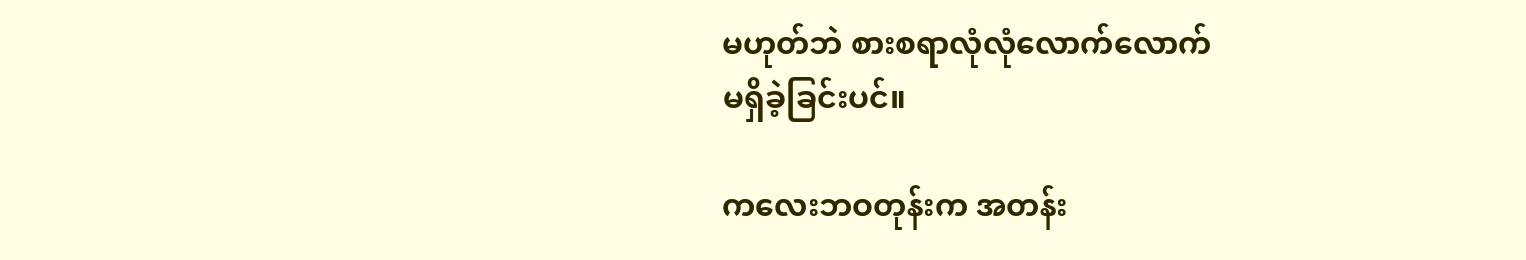မဟုတ်ဘဲ စားစရာလုံလုံလောက်လောက်
မရှိခဲ့ခြင်းပင်။

ကလေးဘဝတုန်းက အတန်း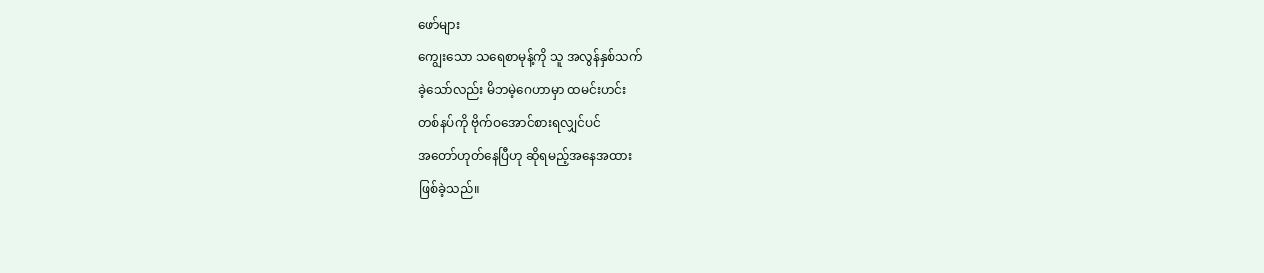ဖော်များ
ကျွေးသော သရေစာမုန့်ကို သူ အလွန်နှစ်သက်
ခဲ့သော်လည်း မိဘမဲ့ဂေဟာမှာ ထမင်းဟင်း
တစ်နပ်ကို ဗိုက်ဝအောင်စားရလျှင်ပင်
အတော်ဟုတ်နေပြီဟု ဆိုရမည့်အနေအထား
ဖြစ်ခဲ့သည်။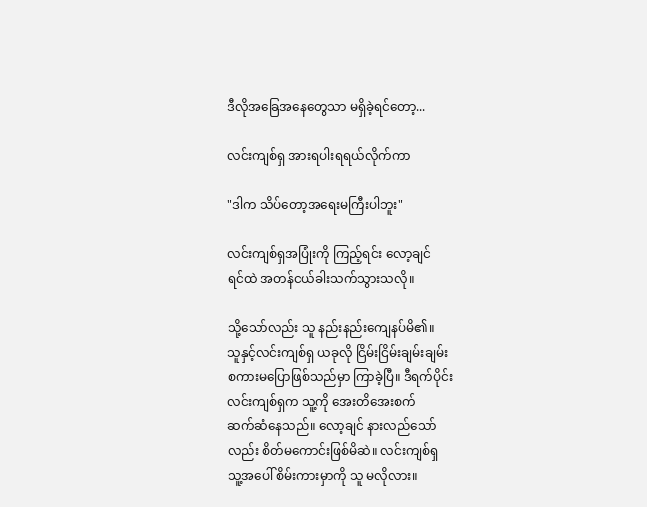ဒီလိုအခြေအနေတွေသာ မရှိခဲ့ရင်တော့...

လင်းကျစ်ရှ အားရပါးရရယ်လိုက်ကာ

"ဒါက သိပ်တော့အရေးမကြီးပါဘူး"

လင်းကျစ်ရှအပြုံးကို ကြည့်ရင်း လော့ချင်
ရင်ထဲ အတန်ငယ်ခါးသက်သွားသလို။

သို့သော်လည်း သူ နည်းနည်းကျေနပ်မိ၏။
သူနှင့်လင်းကျစ်ရှ ယခုလို ငြိမ်းငြိမ်းချမ်းချမ်း
စကားမပြောဖြစ်သည်မှာ ကြာခဲ့ပြီ။ ဒီရက်ပိုင်း
လင်းကျစ်ရှက သူ့ကို အေးတိအေးစက်
ဆက်ဆံနေသည်။ လော့ချင် နားလည်သော်
လည်း စိတ်မကောင်းဖြစ်မိဆဲ။ လင်းကျစ်ရှ
သူ့အပေါ် စိမ်းကားမှာကို သူ မလိုလား။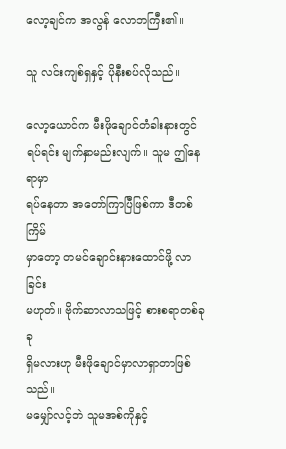လော့ချင်က အလွန် လောဘကြီး၏။

သူ လင်းကျစ်ရှနှင့် ပိုနီးစပ်လိုသည်။

လော့ယောင်က မီးဖိုချောင်တံခါးနားတွင်
ရပ်ရင်း မျက်နှာမည်းလျက်။ သူမ ဤနေရာမှာ
ရပ်နေတာ အတော်ကြာပြီဖြစ်ကာ ဒီတစ်ကြိမ်
မှာတော့ တမင်ချောင်းနားထောင်ဖို့ လာခြင်း
မဟုတ်။ ဗိုက်ဆာလာသဖြင့် စားစရာတစ်ခုခု
ရှိမလားဟု မီးဖိုချောင်မှာလာရှာတာဖြစ်သည်။
မမျှော်လင့်ဘဲ သူမအစ်ကိုနှင့်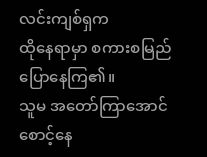လင်းကျစ်ရှက
ထိုနေရာမှာ စကားစမြည်ပြောနေကြ၏။
သူမ အတော်ကြာအောင်စောင့်နေ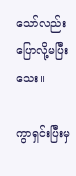သော်လည်း
ပြောလို့မပြီးသေး။

ကွာရှင်းပြီးမှ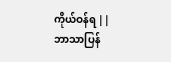ကိုယ်ဝန်ရ || ဘာသာပြန်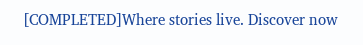[COMPLETED]Where stories live. Discover now